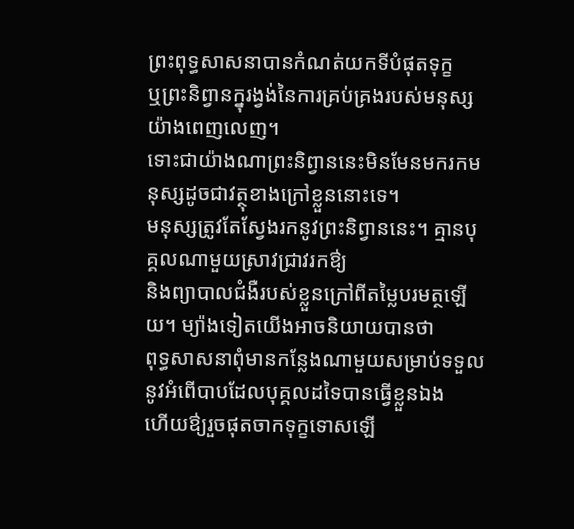ព្រះពុទ្ធសាសនាបានកំណត់យកទីបំផុតទុក្ខ
ឬព្រះនិព្វានក្នុរង្វង់នៃការគ្រប់គ្រងរបស់មនុស្សយ៉ាងពេញលេញ។
ទោះជាយ៉ាងណាព្រះនិព្វាននេះមិនមែនមករកមនុស្សដូចជាវត្ថុខាងក្រៅខ្លួននោះទេ។
មនុស្សត្រូវតែស្វែងរកនូវព្រះនិព្វាននេះ។ គ្មានបុគ្គលណាមួយស្រាវជ្រាវរកឳ្យ
និងព្យាបាលជំងឺរបស់ខ្លួនក្រៅពីតម្លៃបរមត្ថឡើយ។ ម្យ៉ាងទៀតយើងអាចនិយាយបានថា
ពុទ្ធសាសនាពុំមានកន្លែងណាមួយសម្រាប់ទទួលនូវអំពើបាបដែលបុគ្គលដទៃបានធ្វើខ្លួនឯង
ហើយឳ្យរួចផុតចាកទុក្ខទោសឡើ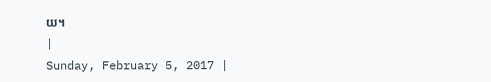យ។
|
Sunday, February 5, 2017 |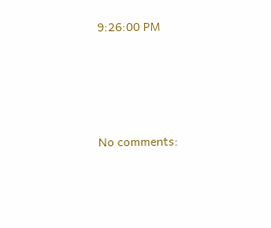9:26:00 PM





No comments: